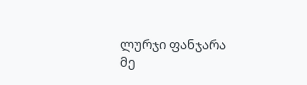ლურჯი ფანჯარა
მე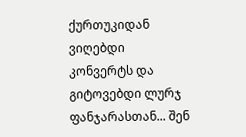ქურთუკიდან ვიღებდი კონვერტს და გიტოვებდი ლურჯ ფანჯარასთან... შენ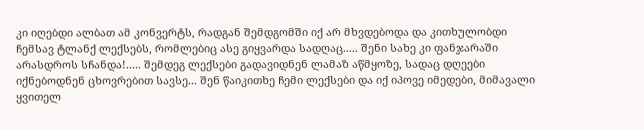კი იღებდი ალბათ ამ კონვერტს, რადგან შემდგომში იქ არ მხვდებოდა და კითხულობდი ჩემსავ ტლანქ ლექსებს, რომლებიც ასე გიყვარდა სადღაც..... შენი სახე კი ფანჯარაში არასდროს სჩანდა!..... შემდეგ ლექსები გადავიდნენ ლამაზ აწმყოზე, სადაც დღეები იქნებოდნენ ცხოვრებით სავსე... შენ წაიკითხე ჩემი ლექსები და იქ იპოვე იმედები, მიმავალი ყვითელ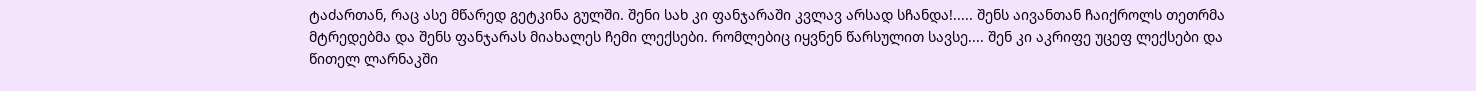ტაძართან, რაც ასე მწარედ გეტკინა გულში. შენი სახ კი ფანჯარაში კვლავ არსად სჩანდა!..... შენს აივანთან ჩაიქროლს თეთრმა მტრედებმა და შენს ფანჯარას მიახალეს ჩემი ლექსები. რომლებიც იყვნენ წარსულით სავსე.... შენ კი აკრიფე უცეფ ლექსები და წითელ ლარნაკში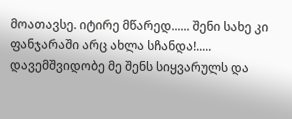მოათავსე. იტირე მწარედ...... შენი სახე კი ფანჯარაში არც ახლა სჩანდა!..... დავემშვიდობე მე შენს სიყვარულს და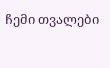ჩემი თვალები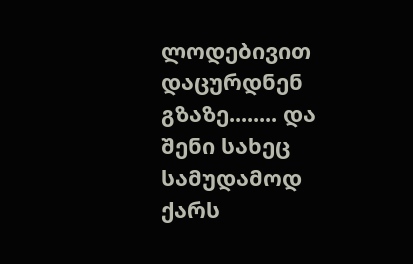ლოდებივით დაცურდნენ გზაზე........ და შენი სახეც სამუდამოდ ქარს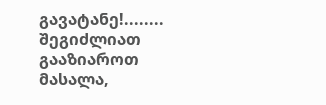გავატანე!........
შეგიძლიათ გააზიაროთ მასალა,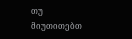თუ მიუთითებთ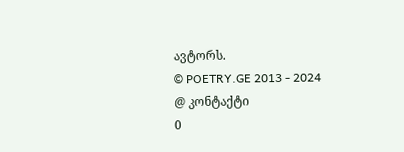ავტორს.
© POETRY.GE 2013 - 2024
@ კონტაქტი
0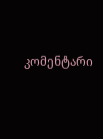კომენტარი